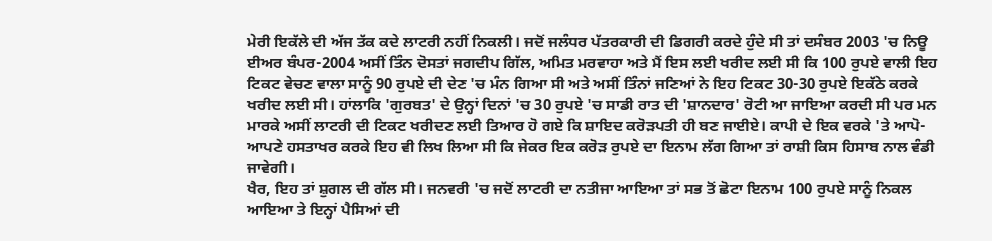ਮੇਰੀ ਇਕੱਲੇ ਦੀ ਅੱਜ ਤੱਕ ਕਦੇ ਲਾਟਰੀ ਨਹੀਂ ਨਿਕਲੀ। ਜਦੋਂ ਜਲੰਧਰ ਪੱਤਰਕਾਰੀ ਦੀ ਡਿਗਰੀ ਕਰਦੇ ਹੁੰਦੇ ਸੀ ਤਾਂ ਦਸੰਬਰ 2003 'ਚ ਨਿਊ ਈਅਰ ਬੰਪਰ-2004 ਅਸੀਂ ਤਿੰਨ ਦੋਸਤਾਂ ਜਗਦੀਪ ਗਿੱਲ, ਅਮਿਤ ਮਰਵਾਹਾ ਅਤੇ ਮੈਂ ਇਸ ਲਈ ਖਰੀਦ ਲਈ ਸੀ ਕਿ 100 ਰੁਪਏ ਵਾਲੀ ਇਹ ਟਿਕਟ ਵੇਚਣ ਵਾਲਾ ਸਾਨੂੰ 90 ਰੁਪਏ ਦੀ ਦੇਣ 'ਚ ਮੰਨ ਗਿਆ ਸੀ ਅਤੇ ਅਸੀਂ ਤਿੰਨਾਂ ਜਣਿਆਂ ਨੇ ਇਹ ਟਿਕਟ 30-30 ਰੁਪਏ ਇਕੱਠੇ ਕਰਕੇ ਖਰੀਦ ਲਈ ਸੀ। ਹਾਂਲਾਕਿ 'ਗੁਰਬਤ' ਦੇ ਉਨ੍ਹਾਂ ਦਿਨਾਂ 'ਚ 30 ਰੁਪਏ 'ਚ ਸਾਡੀ ਰਾਤ ਦੀ 'ਸ਼ਾਨਦਾਰ' ਰੋਟੀ ਆ ਜਾਇਆ ਕਰਦੀ ਸੀ ਪਰ ਮਨ ਮਾਰਕੇ ਅਸੀਂ ਲਾਟਰੀ ਦੀ ਟਿਕਟ ਖਰੀਦਣ ਲਈ ਤਿਆਰ ਹੋ ਗਏ ਕਿ ਸ਼ਾਇਦ ਕਰੋੜਪਤੀ ਹੀ ਬਣ ਜਾਈਏ। ਕਾਪੀ ਦੇ ਇਕ ਵਰਕੇ 'ਤੇ ਆਪੋ-ਆਪਣੇ ਹਸਤਾਖਰ ਕਰਕੇ ਇਹ ਵੀ ਲਿਖ ਲਿਆ ਸੀ ਕਿ ਜੇਕਰ ਇਕ ਕਰੋੜ ਰੁਪਏ ਦਾ ਇਨਾਮ ਲੱਗ ਗਿਆ ਤਾਂ ਰਾਸ਼ੀ ਕਿਸ ਹਿਸਾਬ ਨਾਲ ਵੰਡੀ ਜਾਵੇਗੀ।
ਖੈਰ, ਇਹ ਤਾਂ ਸ਼ੁਗਲ ਦੀ ਗੱਲ ਸੀ। ਜਨਵਰੀ 'ਚ ਜਦੋਂ ਲਾਟਰੀ ਦਾ ਨਤੀਜਾ ਆਇਆ ਤਾਂ ਸਭ ਤੋਂ ਛੋਟਾ ਇਨਾਮ 100 ਰੁਪਏ ਸਾਨੂੰ ਨਿਕਲ ਆਇਆ ਤੇ ਇਨ੍ਹਾਂ ਪੈਸਿਆਂ ਦੀ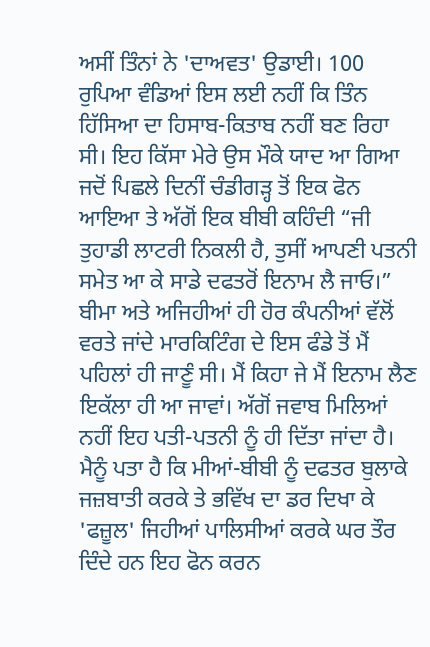ਅਸੀਂ ਤਿੰਨਾਂ ਨੇ 'ਦਾਅਵਤ' ਉਡਾਈ। 100 ਰੁਪਿਆ ਵੰਡਿਆਂ ਇਸ ਲਈ ਨਹੀਂ ਕਿ ਤਿੰਨ ਹਿੱਸਿਆ ਦਾ ਹਿਸਾਬ-ਕਿਤਾਬ ਨਹੀਂ ਬਣ ਰਿਹਾ ਸੀ। ਇਹ ਕਿੱਸਾ ਮੇਰੇ ਉਸ ਮੌਕੇ ਯਾਦ ਆ ਗਿਆ ਜਦੋਂ ਪਿਛਲੇ ਦਿਨੀਂ ਚੰਡੀਗੜ੍ਹ ਤੋਂ ਇਕ ਫੋਨ ਆਇਆ ਤੇ ਅੱਗੋਂ ਇਕ ਬੀਬੀ ਕਹਿੰਦੀ “ਜੀ ਤੁਹਾਡੀ ਲਾਟਰੀ ਨਿਕਲੀ ਹੈ, ਤੁਸੀਂ ਆਪਣੀ ਪਤਨੀ ਸਮੇਤ ਆ ਕੇ ਸਾਡੇ ਦਫਤਰੋਂ ਇਨਾਮ ਲੈ ਜਾਓ।” ਬੀਮਾ ਅਤੇ ਅਜਿਹੀਆਂ ਹੀ ਹੋਰ ਕੰਪਨੀਆਂ ਵੱਲੋਂ ਵਰਤੇ ਜਾਂਦੇ ਮਾਰਕਿਟਿੰਗ ਦੇ ਇਸ ਫੰਡੇ ਤੋਂ ਮੈਂ ਪਹਿਲਾਂ ਹੀ ਜਾਣੂੰ ਸੀ। ਮੈਂ ਕਿਹਾ ਜੇ ਮੈਂ ਇਨਾਮ ਲੈਣ ਇਕੱਲਾ ਹੀ ਆ ਜਾਵਾਂ। ਅੱਗੋਂ ਜਵਾਬ ਮਿਲਿਆਂ ਨਹੀਂ ਇਹ ਪਤੀ-ਪਤਨੀ ਨੂੰ ਹੀ ਦਿੱਤਾ ਜਾਂਦਾ ਹੈ। ਮੈਨੂੰ ਪਤਾ ਹੈ ਕਿ ਮੀਆਂ-ਬੀਬੀ ਨੂੰ ਦਫਤਰ ਬੁਲਾਕੇ ਜਜ਼ਬਾਤੀ ਕਰਕੇ ਤੇ ਭਵਿੱਖ ਦਾ ਡਰ ਦਿਖਾ ਕੇ 'ਫਜ਼ੂਲ' ਜਿਹੀਆਂ ਪਾਲਿਸੀਆਂ ਕਰਕੇ ਘਰ ਤੌਰ ਦਿੰਦੇ ਹਨ ਇਹ ਫੋਨ ਕਰਨ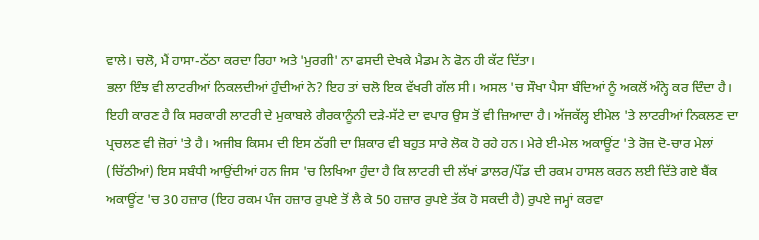ਵਾਲੇ। ਚਲੋ, ਮੈਂ ਹਾਸਾ-ਠੱਠਾ ਕਰਦਾ ਰਿਹਾ ਅਤੇ 'ਮੁਰਗੀ' ਨਾ ਫਸਦੀ ਦੇਖਕੇ ਮੈਡਮ ਨੇ ਫੋਨ ਹੀ ਕੱਟ ਦਿੱਤਾ।
ਭਲਾ ਇੰਝ ਵੀ ਲਾਟਰੀਆਂ ਨਿਕਲਦੀਆਂ ਹੁੰਦੀਆਂ ਨੇ? ਇਹ ਤਾਂ ਚਲੋ ਇਕ ਵੱਖਰੀ ਗੱਲ ਸੀ। ਅਸਲ 'ਚ ਸੌਖਾ ਪੈਸਾ ਬੰਦਿਆਂ ਨੂੰ ਅਕਲੋਂ ਅੰਨ੍ਹੇ ਕਰ ਦਿੰਦਾ ਹੈ। ਇਹੀ ਕਾਰਣ ਹੈ ਕਿ ਸਰਕਾਰੀ ਲਾਟਰੀ ਦੇ ਮੁਕਾਬਲੇ ਗੈਰਕਾਨੂੰਨੀ ਦੜੇ-ਸੱਟੇ ਦਾ ਵਪਾਰ ਉਸ ਤੋਂ ਵੀ ਜ਼ਿਆਦਾ ਹੈ। ਅੱਜਕੱਲ੍ਹ ਈਮੇਲ 'ਤੇ ਲਾਟਰੀਆਂ ਨਿਕਲਣ ਦਾ ਪ੍ਰਚਲਣ ਵੀ ਜ਼ੋਰਾਂ 'ਤੇ ਹੈ। ਅਜੀਬ ਕਿਸਮ ਦੀ ਇਸ ਠੱਗੀ ਦਾ ਸ਼ਿਕਾਰ ਵੀ ਬਹੁਤ ਸਾਰੇ ਲੋਕ ਹੋ ਰਹੇ ਹਨ। ਮੇਰੇ ਈ-ਮੇਲ ਅਕਾਊਂਟ 'ਤੇ ਰੋਜ਼ ਦੋ-ਚਾਰ ਮੇਲਾਂ (ਚਿੱਠੀਆਂ) ਇਸ ਸਬੰਧੀ ਆਉਂਦੀਆਂ ਹਨ ਜਿਸ 'ਚ ਲਿਖਿਆ ਹੁੰਦਾ ਹੈ ਕਿ ਲਾਟਰੀ ਦੀ ਲੱਖਾਂ ਡਾਲਰ/ਪੌਂਡ ਦੀ ਰਕਮ ਹਾਸਲ ਕਰਨ ਲਈ ਦਿੱਤੇ ਗਏ ਬੈਂਕ ਅਕਾਊਂਟ 'ਚ 30 ਹਜ਼ਾਰ (ਇਹ ਰਕਮ ਪੰਜ ਹਜ਼ਾਰ ਰੁਪਏ ਤੋਂ ਲੈ ਕੇ 50 ਹਜ਼ਾਰ ਰੁਪਏ ਤੱਕ ਹੋ ਸਕਦੀ ਹੈ) ਰੁਪਏ ਜਮ੍ਹਾਂ ਕਰਵਾ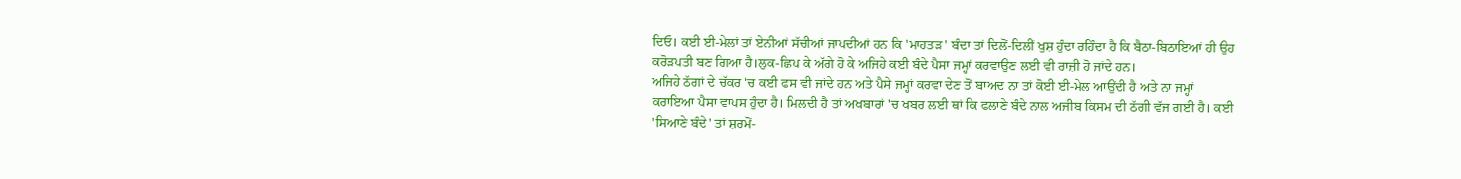ਦਿਓ। ਕਈ ਈ-ਮੇਲਾਂ ਤਾਂ ਏਨੀਆਂ ਸੱਚੀਆਂ ਜਾਪਦੀਆਂ ਹਨ ਕਿ 'ਮਾਹਤੜ' ਬੰਦਾ ਤਾਂ ਦਿਲੋਂ-ਦਿਲੀਂ ਖੁਸ਼ ਹੁੰਦਾ ਰਹਿੰਦਾ ਹੈ ਕਿ ਬੈਠਾ-ਬਿਠਾਇਆਂ ਹੀ ਉਹ ਕਰੋੜਪਤੀ ਬਣ ਗਿਆ ਹੈ।ਲੁਕ-ਛਿਪ ਕੇ ਅੱਗੇ ਹੋ ਕੇ ਅਜਿਹੇ ਕਈ ਬੰਦੇ ਪੈਸਾ ਜਮ੍ਹਾਂ ਕਰਵਾਉਣ ਲਈ ਵੀ ਰਾਜ਼ੀ ਹੋ ਜਾਂਦੇ ਹਨ।
ਅਜਿਹੇ ਠੱਗਾਂ ਦੇ ਚੱਕਰ 'ਚ ਕਈ ਫਸ ਵੀ ਜਾਂਦੇ ਹਨ ਅਤੇ ਪੈਸੇ ਜਮ੍ਹਾਂ ਕਰਵਾ ਦੇਣ ਤੋਂ ਬਾਅਦ ਨਾ ਤਾਂ ਕੋਈ ਈ-ਮੇਲ ਆਉਂਦੀ ਹੈ ਅਤੇ ਨਾ ਜਮ੍ਹਾਂ ਕਰਾਇਆ ਪੈਸਾ ਵਾਪਸ ਹੁੰਦਾ ਹੈ। ਮਿਲਦੀ ਹੈ ਤਾਂ ਅਖਬਾਰਾਂ 'ਚ ਖਬਰ ਲਈ ਥਾਂ ਕਿ ਫਲਾਣੇ ਬੰਦੇ ਨਾਲ ਅਜੀਬ ਕਿਸਮ ਦੀ ਠੱਗੀ ਵੱਜ ਗਈ ਹੈ। ਕਈ 'ਸਿਆਣੇ ਬੰਦੇ' ਤਾਂ ਸ਼ਰਮੋਂ-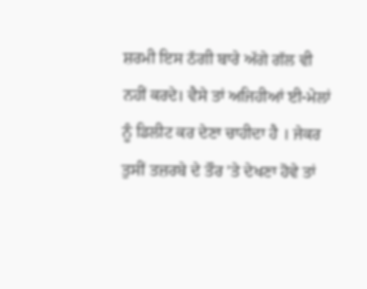ਸ਼ਰਮੀ ਇਸ ਠੱਗੀ ਬਾਰੇ ਅੱਗੇ ਗੱਲ ਵੀ ਨਹੀਂ ਕਰਦੇ। ਵੈਸੇ ਤਾਂ ਅਜਿਹੀਆਂ ਈ-ਮੇਲਾਂ ਨੂੰ ਡਿਲੀਟ ਕਰ ਦੇਣਾ ਚਾਹੀਦਾ ਹੈ । ਜੇਕਰ ਤੁਸੀਂ ਤਜ਼ਰਬੇ ਦੇ ਤੌਰ 'ਤੇ ਦੇਖਣਾ ਹੋਵੇ ਤਾਂ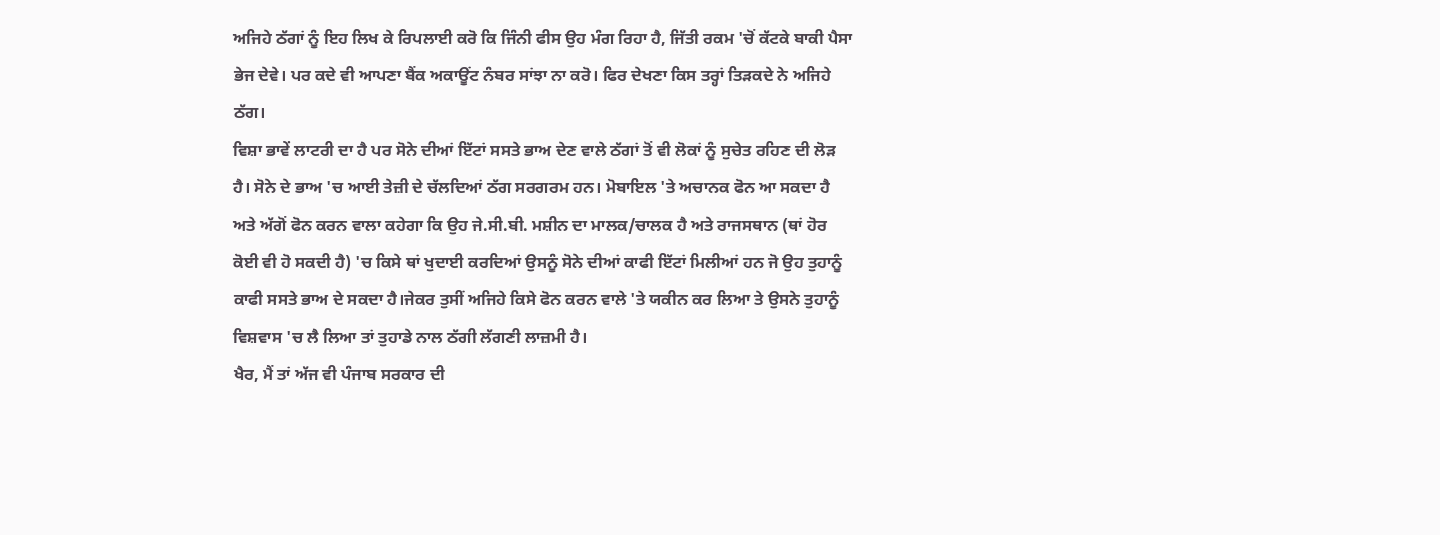ਅਜਿਹੇ ਠੱਗਾਂ ਨੂੰ ਇਹ ਲਿਖ ਕੇ ਰਿਪਲਾਈ ਕਰੋ ਕਿ ਜਿੰਨੀ ਫੀਸ ਉਹ ਮੰਗ ਰਿਹਾ ਹੈ, ਜਿੱਤੀ ਰਕਮ 'ਚੋਂ ਕੱਟਕੇ ਬਾਕੀ ਪੈਸਾ ਭੇਜ ਦੇਵੇ। ਪਰ ਕਦੇ ਵੀ ਆਪਣਾ ਬੈਂਕ ਅਕਾਊਂਟ ਨੰਬਰ ਸਾਂਝਾ ਨਾ ਕਰੋ। ਫਿਰ ਦੇਖਣਾ ਕਿਸ ਤਰ੍ਹਾਂ ਤਿੜਕਦੇ ਨੇ ਅਜਿਹੇ ਠੱਗ।
ਵਿਸ਼ਾ ਭਾਵੇਂ ਲਾਟਰੀ ਦਾ ਹੈ ਪਰ ਸੋਨੇ ਦੀਆਂ ਇੱਟਾਂ ਸਸਤੇ ਭਾਅ ਦੇਣ ਵਾਲੇ ਠੱਗਾਂ ਤੋਂ ਵੀ ਲੋਕਾਂ ਨੂੰ ਸੁਚੇਤ ਰਹਿਣ ਦੀ ਲੋੜ ਹੈ। ਸੋਨੇ ਦੇ ਭਾਅ 'ਚ ਆਈ ਤੇਜ਼ੀ ਦੇ ਚੱਲਦਿਆਂ ਠੱਗ ਸਰਗਰਮ ਹਨ। ਮੋਬਾਇਲ 'ਤੇ ਅਚਾਨਕ ਫੋਨ ਆ ਸਕਦਾ ਹੈ ਅਤੇ ਅੱਗੋਂ ਫੋਨ ਕਰਨ ਵਾਲਾ ਕਹੇਗਾ ਕਿ ਉਹ ਜੇ.ਸੀ.ਬੀ. ਮਸ਼ੀਨ ਦਾ ਮਾਲਕ/ਚਾਲਕ ਹੈ ਅਤੇ ਰਾਜਸਥਾਨ (ਥਾਂ ਹੋਰ ਕੋਈ ਵੀ ਹੋ ਸਕਦੀ ਹੈ) 'ਚ ਕਿਸੇ ਥਾਂ ਖੁਦਾਈ ਕਰਦਿਆਂ ਉਸਨੂੰ ਸੋਨੇ ਦੀਆਂ ਕਾਫੀ ਇੱਟਾਂ ਮਿਲੀਆਂ ਹਨ ਜੋ ਉਹ ਤੁਹਾਨੂੰ ਕਾਫੀ ਸਸਤੇ ਭਾਅ ਦੇ ਸਕਦਾ ਹੈ।ਜੇਕਰ ਤੁਸੀਂ ਅਜਿਹੇ ਕਿਸੇ ਫੋਨ ਕਰਨ ਵਾਲੇ 'ਤੇ ਯਕੀਨ ਕਰ ਲਿਆ ਤੇ ਉਸਨੇ ਤੁਹਾਨੂੰ ਵਿਸ਼ਵਾਸ 'ਚ ਲੈ ਲਿਆ ਤਾਂ ਤੁਹਾਡੇ ਨਾਲ ਠੱਗੀ ਲੱਗਣੀ ਲਾਜ਼ਮੀ ਹੈ।
ਖੈਰ, ਮੈਂ ਤਾਂ ਅੱਜ ਵੀ ਪੰਜਾਬ ਸਰਕਾਰ ਦੀ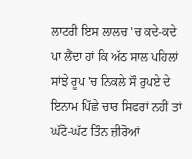ਲਾਟਰੀ ਇਸ ਲਾਲਚ 'ਚ ਕਦੇ-ਕਦੇ ਪਾ ਲੈਂਦਾ ਹਾਂ ਕਿ ਅੱਠ ਸਾਲ ਪਹਿਲਾਂ ਸਾਂਝੇ ਰੂਪ 'ਚ ਨਿਕਲੇ ਸੌ ਰੁਪਏ ਦੇ ਇਨਾਮ ਪਿੱਛੇ ਚਾਰ ਸਿਫਰਾਂ ਨਹੀਂ ਤਾਂ ਘੱਟੋ-ਘੱਟ ਤਿੰਨ ਜ਼ੀਰੋਆਂ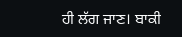ਹੀ ਲੱਗ ਜਾਣ। ਬਾਕੀ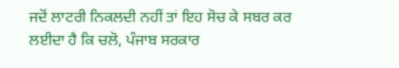ਜਦੋਂ ਲਾਟਰੀ ਨਿਕਲਦੀ ਨਹੀਂ ਤਾਂ ਇਹ ਸੋਚ ਕੇ ਸਬਰ ਕਰ ਲਈਦਾ ਹੈ ਕਿ ਚਲੋ, ਪੰਜਾਬ ਸਰਕਾਰ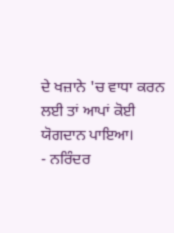ਦੇ ਖਜ਼ਾਨੇ 'ਚ ਵਾਧਾ ਕਰਨ ਲਈ ਤਾਂ ਆਪਾਂ ਕੋਈ ਯੋਗਦਾਨ ਪਾਇਆ।
- ਨਰਿੰਦਰ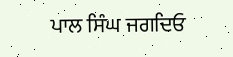ਪਾਲ ਸਿੰਘ ਜਗਦਿਓ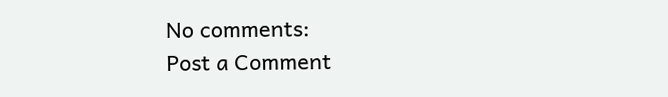No comments:
Post a Comment